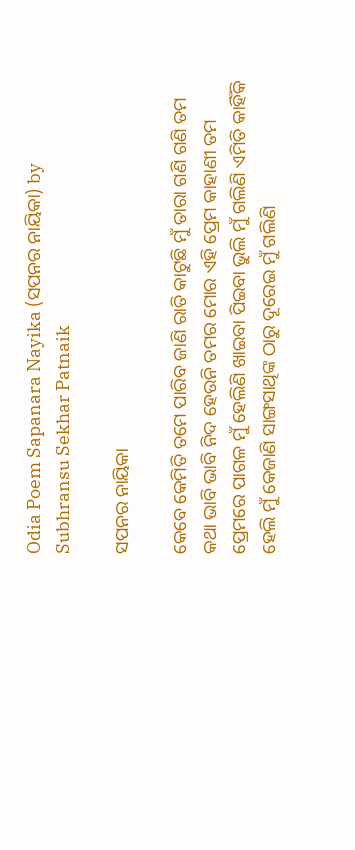Odia Poem Sapanara Nayika (ସପନର ନାୟିକା) by Subhransu Sekhar Patnaik

ସପନର ନାୟିକା

କେବେ କେମିତି ତମେ ପାରିବ ଜାଣି ରାତି କାଟୁଛି ମୁଁ ତାରା ଗଣି ଗଣି ତମ କଥା ଭାବି ଭାବି ନିଦ ହେଉନି ତମର ମୋର ଏହି ପ୍ରେମ କାହାଣୀ ତମ ପ୍ରେମରେ ପାଗଳ ମୁଁ ହେଲିଣି ଖାଇବା ପିଇବା ଭୁଲି ମୁଁ ଗଲିଣି ଏମିତି କାହିଁକି ହେଲି ମୁଁ କେଜାଣି ସାଙ୍ଗସାଥିଙ୍କ ଠାରୁ ଦୂରେଇ ମୁଁ ଗଲିଣି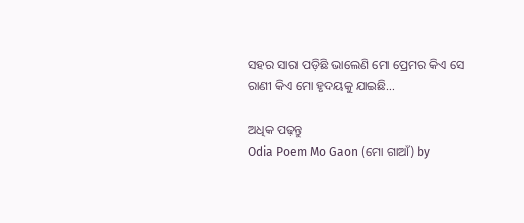ସହର ସାରା ପଡ଼ିଛି ଭାଲେଣି ମୋ ପ୍ରେମର କିଏ ସେ ରାଣୀ କିଏ ମୋ ହୃଦୟକୁ ଯାଇଛି…

ଅଧିକ ପଢ଼ନ୍ତୁ
Odia Poem Mo Gaon (ମୋ ଗାଆଁ) by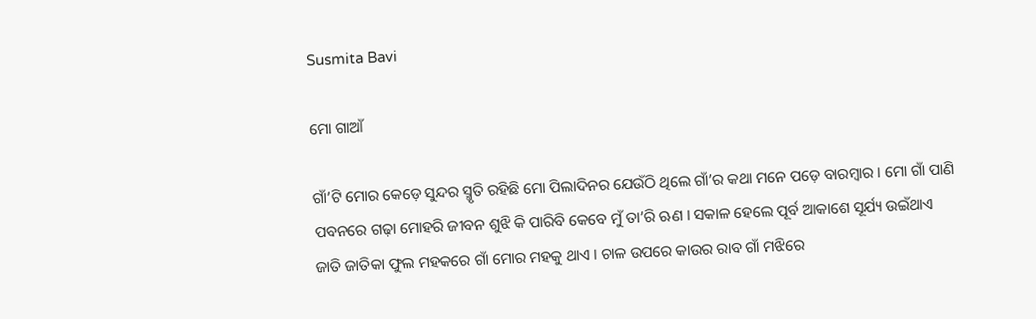Susmita Bavi

ମୋ ଗାଆଁ

ଗାଁ’ଟି ମୋର କେଡ଼େ ସୁନ୍ଦର ସ୍ମୃତି ରହିଛି ମୋ ପିଲାଦିନର ଯେଉଁଠି ଥିଲେ ଗାଁ’ର କଥା ମନେ ପଡ଼େ ବାରମ୍ବାର । ମୋ ଗାଁ ପାଣି ପବନରେ ଗଢ଼ା ମୋହରି ଜୀବନ ଶୁଝି କି ପାରିବି କେବେ ମୁଁ ତା’ରି ଋଣ । ସକାଳ ହେଲେ ପୂର୍ବ ଆକାଶେ ସୂର୍ଯ୍ୟ ଉଇଁଥାଏ ଜାତି ଜାତିକା ଫୁଲ ମହକରେ ଗାଁ ମୋର ମହକୁ ଥାଏ । ଚାଳ ଉପରେ କାଉର ରାବ ଗାଁ ମଝିରେ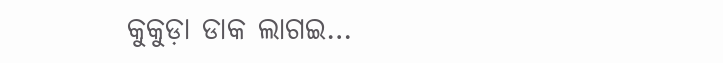କୁକୁଡ଼ା ଡାକ ଲାଗଇ…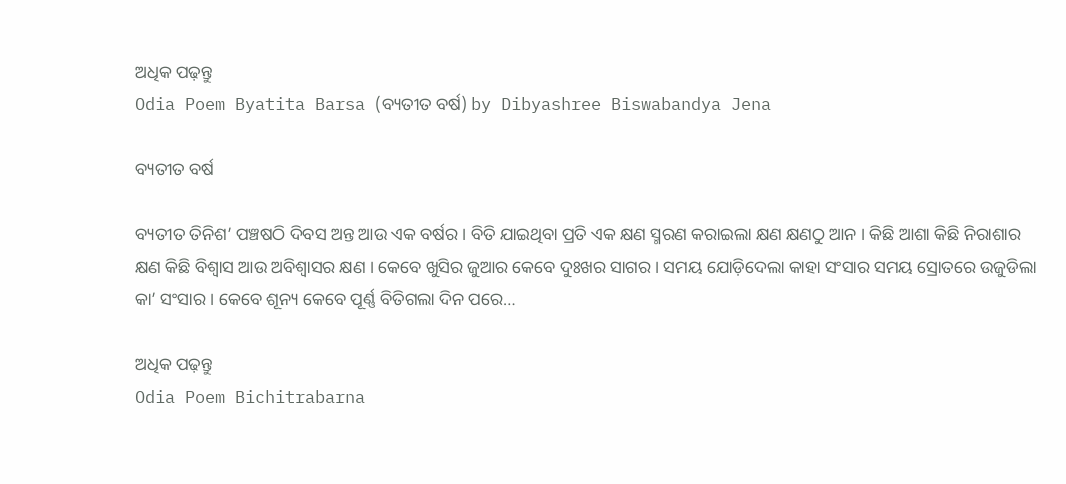ଅଧିକ ପଢ଼ନ୍ତୁ
Odia Poem Byatita Barsa (ବ୍ୟତୀତ ବର୍ଷ) by Dibyashree Biswabandya Jena

ବ୍ୟତୀତ ବର୍ଷ

ବ୍ୟତୀତ ତିନିଶ’ ପଞ୍ଚଷଠି ଦିବସ ଅନ୍ତ ଆଉ ଏକ ବର୍ଷର । ବିତି ଯାଇଥିବା ପ୍ରତି ଏକ କ୍ଷଣ ସ୍ମରଣ କରାଇଲା କ୍ଷଣ କ୍ଷଣଠୁ ଆନ । କିଛି ଆଶା କିଛି ନିରାଶାର କ୍ଷଣ କିଛି ବିଶ୍ୱାସ ଆଉ ଅବିଶ୍ୱାସର କ୍ଷଣ । କେବେ ଖୁସିର ଜୁଆର କେବେ ଦୁଃଖର ସାଗର । ସମୟ ଯୋଡ଼ିଦେଲା କାହା ସଂସାର ସମୟ ସ୍ରୋତରେ ଉଜୁଡିଲା କା’ ସଂସାର । କେବେ ଶୂନ୍ୟ କେବେ ପୂର୍ଣ୍ଣ ବିତିଗଲା ଦିନ ପରେ…

ଅଧିକ ପଢ଼ନ୍ତୁ
Odia Poem Bichitrabarna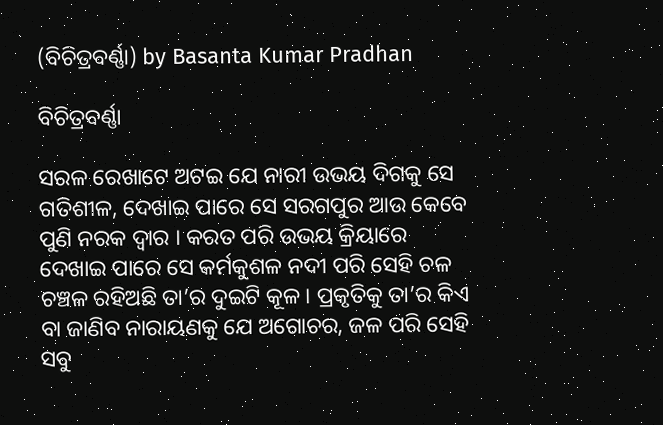(ବିଚିତ୍ରବର୍ଣ୍ଣା) by Basanta Kumar Pradhan

ବିଚିତ୍ରବର୍ଣ୍ଣା

ସରଳ ରେଖାଟେ ଅଟଇ ଯେ ନାରୀ ଉଭୟ ଦିଗକୁ ସେ ଗତିଶୀଳ, ଦେଖାଇ ପାରେ ସେ ସରଗପୁର ଆଉ କେବେ ପୁଣି ନରକ ଦ୍ୱାର । କରତ ପରି ଉଭୟ କ୍ରିୟାରେ ଦେଖାଇ ପାରେ ସେ କର୍ମକୁଶଳ ନଦୀ ପରି ସେହି ଚଳ ଚଞ୍ଚଳ ରହିଅଛି ତା’ର ଦୁଇଟି କୂଳ । ପ୍ରକୃତିକୁ ତା’ର କିଏ ବା ଜାଣିବ ନାରାୟଣକୁ ଯେ ଅଗୋଚର, ଜଳ ପରି ସେହି ସବୁ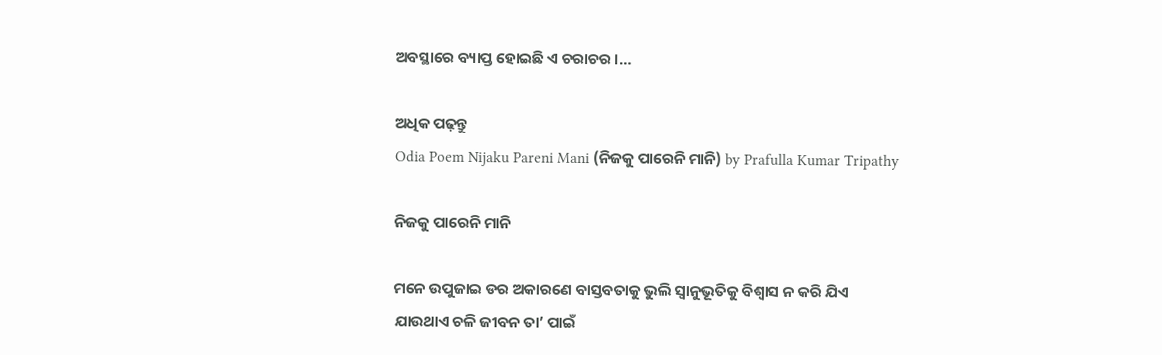ଅବସ୍ଥାରେ ବ୍ୟାପ୍ତ ହୋଇଛି ଏ ଚରାଚର ।…

ଅଧିକ ପଢ଼ନ୍ତୁ
Odia Poem Nijaku Pareni Mani (ନିଜକୁ ପାରେନି ମାନି) by Prafulla Kumar Tripathy

ନିଜକୁ ପାରେନି ମାନି

ମନେ ଉପୁଜାଇ ଡର ଅକାରଣେ ବାସ୍ତବତାକୁ ଭୁଲି ସ୍ୱାନୁଭୂତିକୁ ବିଶ୍ୱାସ ନ କରି ଯିଏ ଯାଉଥାଏ ଚଳି ଜୀବନ ତା’ ପାଇଁ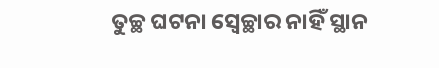ତୁଚ୍ଛ ଘଟନା ସ୍ୱେଚ୍ଛାର ନାହିଁ ସ୍ଥାନ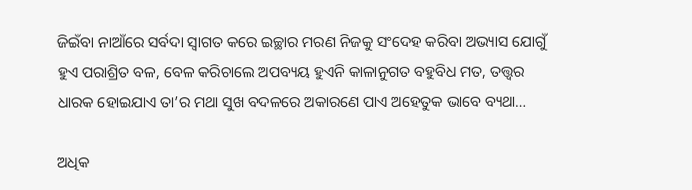ଜିଇଁବା ନାଆଁରେ ସର୍ବଦା ସ୍ୱାଗତ କରେ ଇଚ୍ଛାର ମରଣ ନିଜକୁ ସଂଦେହ କରିବା ଅଭ୍ୟାସ ଯୋଗୁଁ ହୁଏ ପରାଶ୍ରିତ ବଳ, ବେଳ କରିଚାଲେ ଅପବ୍ୟୟ ହୁଏନି କାଳାନୁଗତ ବହୁବିଧ ମତ, ତତ୍ତ୍ୱର ଧାରକ ହୋଇଯାଏ ତା’ର ମଥା ସୁଖ ବଦଳରେ ଅକାରଣେ ପାଏ ଅହେତୁକ ଭାବେ ବ୍ୟଥା…

ଅଧିକ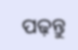ପଢ଼ନ୍ତୁ